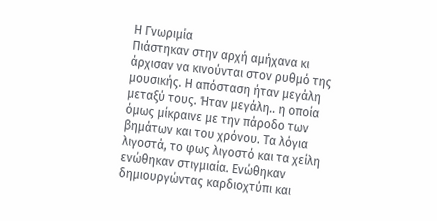Η Γνωριμία
Πιάστηκαν στην αρχή αμήχανα κι άρχισαν να κινούνται στον ρυθμό της μουσικής. Η απόσταση ήταν μεγάλη μεταξύ τους. Ήταν μεγάλη.. η οποία όμως μίκραινε με την πάροδο των βημάτων και του χρόνου. Τα λόγια λιγοστά, το φως λιγοστό και τα χείλη ενώθηκαν στιγμιαία. Ενώθηκαν δημιουργώντας καρδιοχτύπι και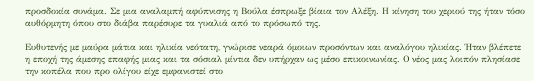προσδοκία συνάμα. Σε μια αναλαμπή αφύπνισης η Βούλα έσπρωξε βίαια τον Αλέξη. Η κίνηση του χεριού της ήταν τόσο αυθόρμητη όπου στο διάβα παρέσυρε τα γυαλιά από το πρόσωπό της.

Ευθυτενής με μαύρα μάτια και ηλικία νεότατη, γνώρισε νεαρά όμοιων προσόντων και αναλόγου ηλικίας. Ήταν βλέπετε η εποχή της άμεσης επαφής μιας και τα σόσιαλ μίντια δεν υπήρχαν ως μέσο επικοινωνίας. Ο νέος μας λοιπόν πλησίασε την κοπέλα που προ ολίγου είχε εμφανιστεί στο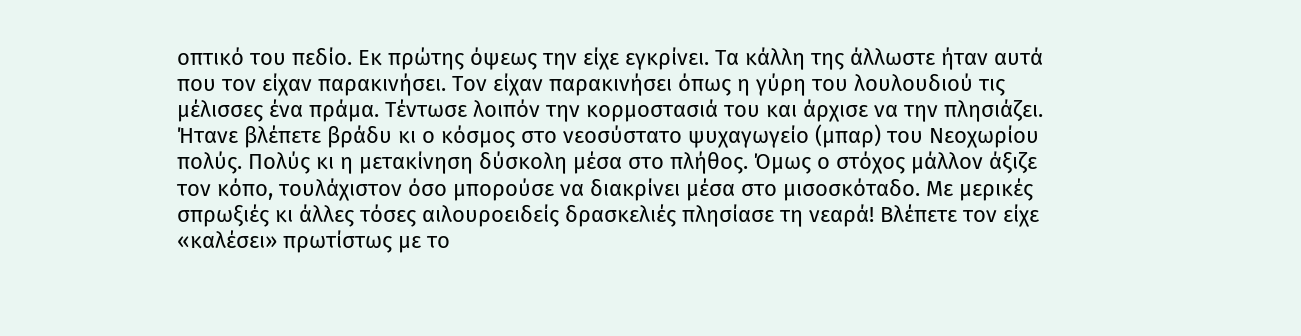οπτικό του πεδίο. Εκ πρώτης όψεως την είχε εγκρίνει. Τα κάλλη της άλλωστε ήταν αυτά που τον είχαν παρακινήσει. Τον είχαν παρακινήσει όπως η γύρη του λουλουδιού τις μέλισσες ένα πράμα. Τέντωσε λοιπόν την κορμοστασιά του και άρχισε να την πλησιάζει. Ήτανε βλέπετε βράδυ κι ο κόσμος στο νεοσύστατο ψυχαγωγείο (μπαρ) του Νεοχωρίου πολύς. Πολύς κι η μετακίνηση δύσκολη μέσα στο πλήθος. Όμως ο στόχος μάλλον άξιζε τον κόπο, τουλάχιστον όσο μπορούσε να διακρίνει μέσα στο μισοσκόταδο. Με μερικές σπρωξιές κι άλλες τόσες αιλουροειδείς δρασκελιές πλησίασε τη νεαρά! Βλέπετε τον είχε «καλέσει» πρωτίστως με το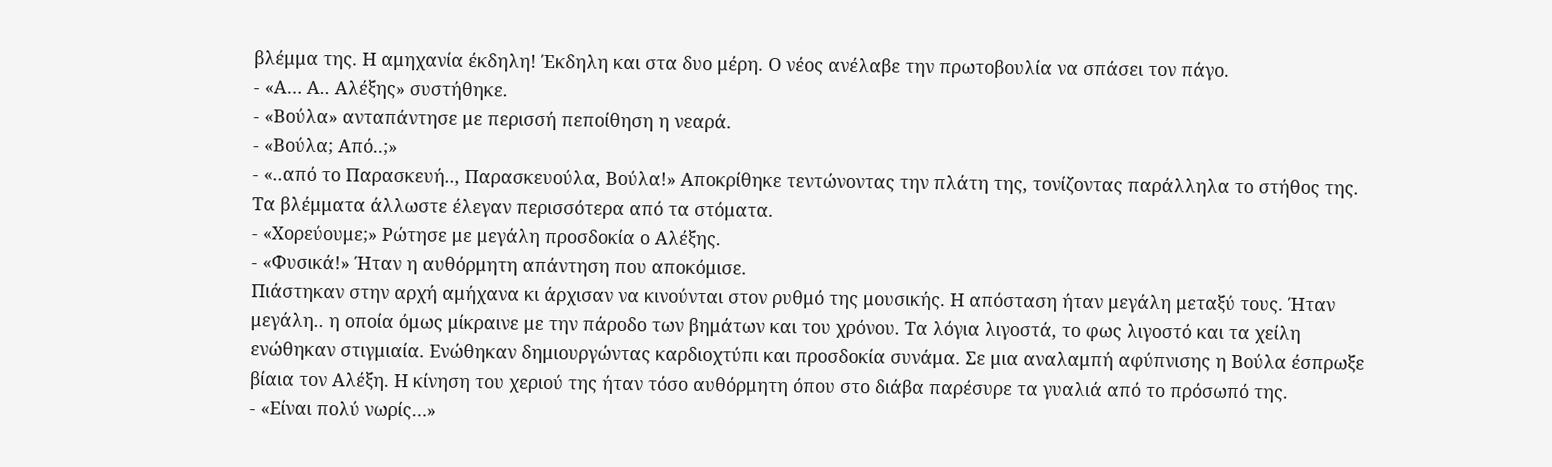βλέμμα της. Η αμηχανία έκδηλη! Έκδηλη και στα δυο μέρη. Ο νέος ανέλαβε την πρωτοβουλία να σπάσει τον πάγο.
- «Α… Α.. Αλέξης» συστήθηκε.
- «Βούλα» ανταπάντησε με περισσή πεποίθηση η νεαρά.
- «Βούλα; Από..;»
- «..από το Παρασκευή.., Παρασκευούλα, Βούλα!» Αποκρίθηκε τεντώνοντας την πλάτη της, τονίζοντας παράλληλα το στήθος της.
Τα βλέμματα άλλωστε έλεγαν περισσότερα από τα στόματα.
- «Χορεύουμε;» Ρώτησε με μεγάλη προσδοκία ο Αλέξης.
- «Φυσικά!» Ήταν η αυθόρμητη απάντηση που αποκόμισε.
Πιάστηκαν στην αρχή αμήχανα κι άρχισαν να κινούνται στον ρυθμό της μουσικής. Η απόσταση ήταν μεγάλη μεταξύ τους. Ήταν μεγάλη.. η οποία όμως μίκραινε με την πάροδο των βημάτων και του χρόνου. Τα λόγια λιγοστά, το φως λιγοστό και τα χείλη ενώθηκαν στιγμιαία. Ενώθηκαν δημιουργώντας καρδιοχτύπι και προσδοκία συνάμα. Σε μια αναλαμπή αφύπνισης η Βούλα έσπρωξε βίαια τον Αλέξη. Η κίνηση του χεριού της ήταν τόσο αυθόρμητη όπου στο διάβα παρέσυρε τα γυαλιά από το πρόσωπό της.
- «Είναι πολύ νωρίς…»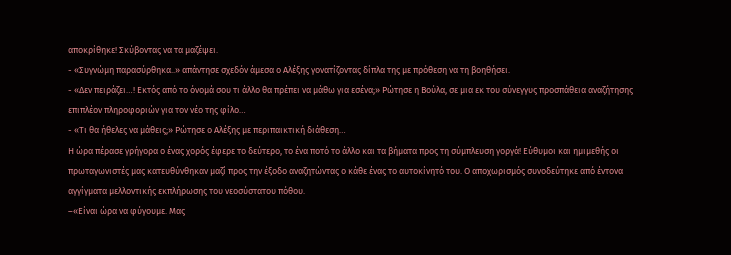αποκρίθηκε! Σκύβοντας να τα μαζέψει.
- «Συγνώμη παρασύρθηκα..» απάντησε σχεδόν άμεσα ο Αλέξης γονατίζοντας δίπλα της με πρόθεση να τη βοηθήσει.
- «Δεν πειράζει…! Εκτός από το όνομά σου τι άλλο θα πρέπει να μάθω για εσένα;» Ρώτησε η Βούλα, σε μια εκ του σύνεγγυς προσπάθεια αναζήτησης επιπλέον πληροφοριών για τον νέο της φίλο…
- «Τι θα ήθελες να μάθεις;» Ρώτησε ο Αλέξης με περιπαικτική διάθεση…
Η ώρα πέρασε γρήγορα ο ένας χορός έφερε το δεύτερο, το ένα ποτό το άλλο και τα βήματα προς τη σύμπλευση γοργά! Εύθυμοι και ημιμεθής οι πρωταγωνιστές μας κατευθύνθηκαν μαζί προς την έξοδο αναζητώντας ο κάθε ένας το αυτοκίνητό του. Ο αποχωρισμός συνοδεύτηκε από έντονα αγγίγματα μελλοντικής εκπλήρωσης του νεοσύστατου πόθου.
–«Είναι ώρα να φύγουμε. Μας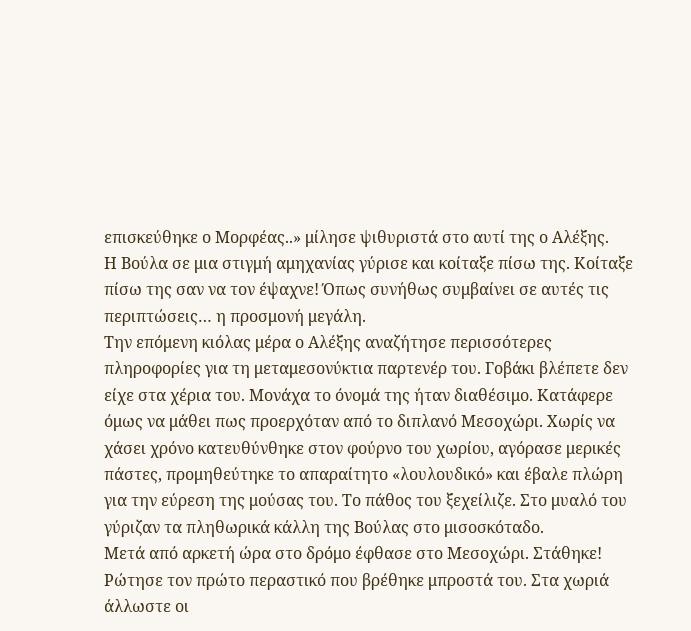επισκεύθηκε ο Μορφέας..» μίλησε ψιθυριστά στο αυτί της ο Αλέξης.
Η Βούλα σε μια στιγμή αμηχανίας γύρισε και κοίταξε πίσω της. Κοίταξε πίσω της σαν να τον έψαχνε! Όπως συνήθως συμβαίνει σε αυτές τις περιπτώσεις… η προσμονή μεγάλη.
Την επόμενη κιόλας μέρα ο Αλέξης αναζήτησε περισσότερες πληροφορίες για τη μεταμεσονύκτια παρτενέρ του. Γοβάκι βλέπετε δεν είχε στα χέρια του. Μονάχα το όνομά της ήταν διαθέσιμο. Κατάφερε όμως να μάθει πως προερχόταν από το διπλανό Μεσοχώρι. Χωρίς να χάσει χρόνο κατευθύνθηκε στον φούρνο του χωρίου, αγόρασε μερικές πάστες, προμηθεύτηκε το απαραίτητο «λουλουδικό» και έβαλε πλώρη για την εύρεση της μούσας του. Το πάθος του ξεχείλιζε. Στο μυαλό του γύριζαν τα πληθωρικά κάλλη της Βούλας στο μισοσκόταδο.
Μετά από αρκετή ώρα στο δρόμο έφθασε στο Μεσοχώρι. Στάθηκε! Ρώτησε τον πρώτο περαστικό που βρέθηκε μπροστά του. Στα χωριά άλλωστε οι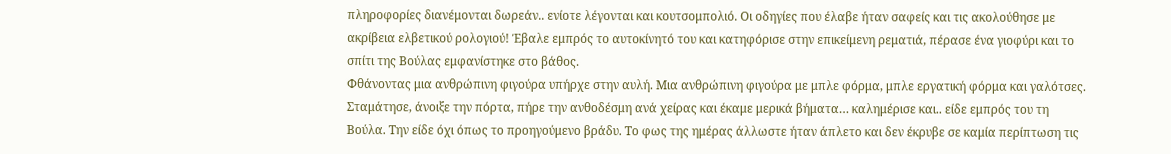πληροφορίες διανέμονται δωρεάν.. ενίοτε λέγονται και κουτσομπολιό. Οι οδηγίες που έλαβε ήταν σαφείς και τις ακολούθησε με ακρίβεια ελβετικού ρολογιού! Έβαλε εμπρός το αυτοκίνητό του και κατηφόρισε στην επικείμενη ρεματιά, πέρασε ένα γιοφύρι και το σπίτι της Βούλας εμφανίστηκε στο βάθος.
Φθάνοντας μια ανθρώπινη φιγούρα υπήρχε στην αυλή. Μια ανθρώπινη φιγούρα με μπλε φόρμα, μπλε εργατική φόρμα και γαλότσες. Σταμάτησε, άνοιξε την πόρτα, πήρε την ανθοδέσμη ανά χείρας και έκαμε μερικά βήματα… καλημέρισε και.. είδε εμπρός του τη Βούλα. Την είδε όχι όπως το προηγούμενο βράδυ. Το φως της ημέρας άλλωστε ήταν άπλετο και δεν έκρυβε σε καμία περίπτωση τις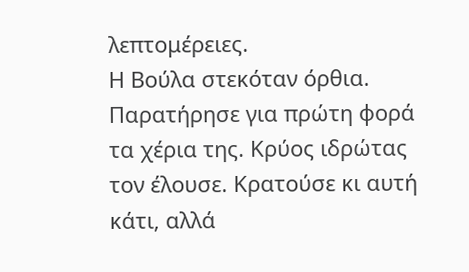λεπτομέρειες.
Η Βούλα στεκόταν όρθια. Παρατήρησε για πρώτη φορά τα χέρια της. Κρύος ιδρώτας τον έλουσε. Κρατούσε κι αυτή κάτι, αλλά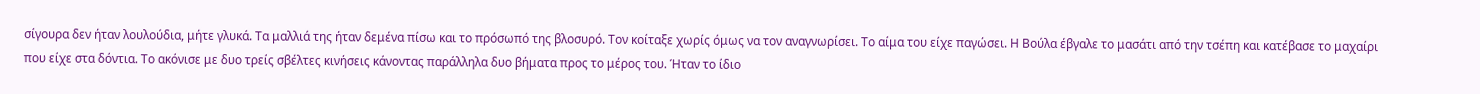σίγουρα δεν ήταν λουλούδια, μήτε γλυκά. Τα μαλλιά της ήταν δεμένα πίσω και το πρόσωπό της βλοσυρό. Τον κοίταξε χωρίς όμως να τον αναγνωρίσει. Το αίμα του είχε παγώσει. Η Βούλα έβγαλε το μασάτι από την τσέπη και κατέβασε το μαχαίρι που είχε στα δόντια. Το ακόνισε με δυο τρείς σβέλτες κινήσεις κάνοντας παράλληλα δυο βήματα προς το μέρος του. Ήταν το ίδιο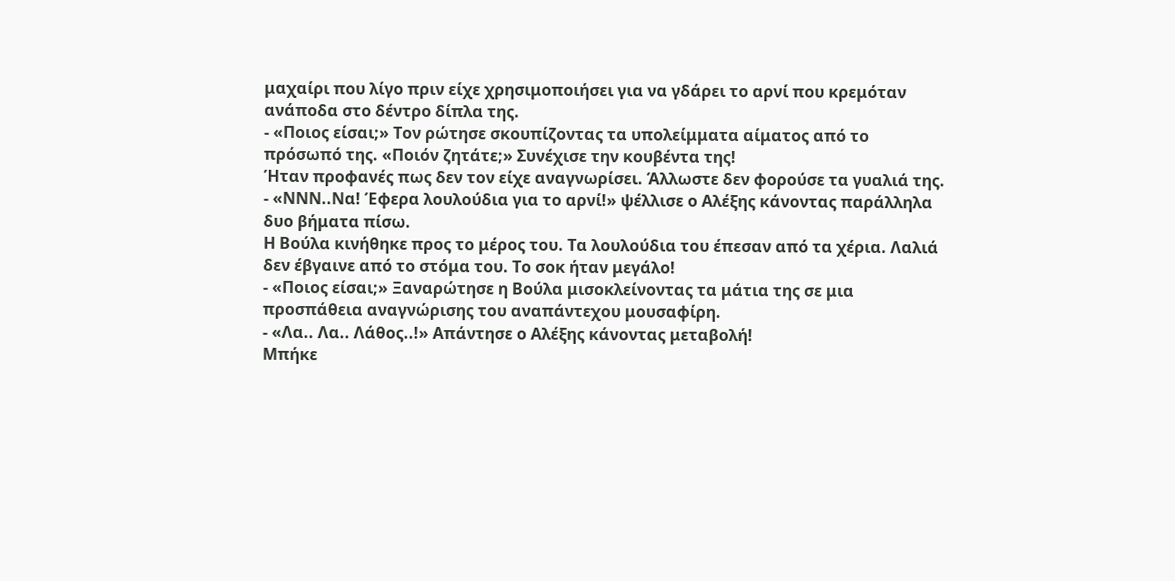μαχαίρι που λίγο πριν είχε χρησιμοποιήσει για να γδάρει το αρνί που κρεμόταν ανάποδα στο δέντρο δίπλα της.
- «Ποιος είσαι;» Τον ρώτησε σκουπίζοντας τα υπολείμματα αίματος από το πρόσωπό της. «Ποιόν ζητάτε;» Συνέχισε την κουβέντα της!
Ήταν προφανές πως δεν τον είχε αναγνωρίσει. Άλλωστε δεν φορούσε τα γυαλιά της.
- «ΝΝΝ..Να! Έφερα λουλούδια για το αρνί!» ψέλλισε ο Αλέξης κάνοντας παράλληλα δυο βήματα πίσω.
Η Βούλα κινήθηκε προς το μέρος του. Τα λουλούδια του έπεσαν από τα χέρια. Λαλιά δεν έβγαινε από το στόμα του. Το σοκ ήταν μεγάλο!
- «Ποιος είσαι;» Ξαναρώτησε η Βούλα μισοκλείνοντας τα μάτια της σε μια προσπάθεια αναγνώρισης του αναπάντεχου μουσαφίρη.
- «Λα.. Λα.. Λάθος..!» Απάντησε ο Αλέξης κάνοντας μεταβολή!
Μπήκε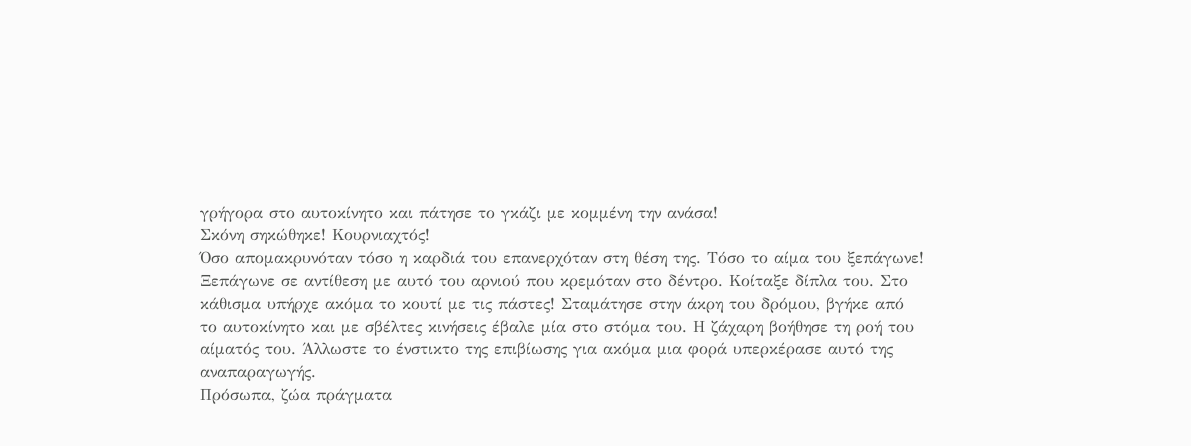γρήγορα στο αυτοκίνητο και πάτησε το γκάζι με κομμένη την ανάσα!
Σκόνη σηκώθηκε! Κουρνιαχτός!
Όσο απομακρυνόταν τόσο η καρδιά του επανερχόταν στη θέση της. Τόσο το αίμα του ξεπάγωνε! Ξεπάγωνε σε αντίθεση με αυτό του αρνιού που κρεμόταν στο δέντρο. Κοίταξε δίπλα του. Στο κάθισμα υπήρχε ακόμα το κουτί με τις πάστες! Σταμάτησε στην άκρη του δρόμου, βγήκε από το αυτοκίνητο και με σβέλτες κινήσεις έβαλε μία στο στόμα του. Η ζάχαρη βοήθησε τη ροή του αίματός του. Άλλωστε το ένστικτο της επιβίωσης για ακόμα μια φορά υπερκέρασε αυτό της αναπαραγωγής.
Πρόσωπα, ζώα πράγματα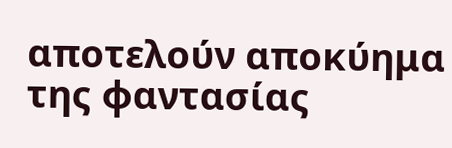αποτελούν αποκύημα της φαντασίας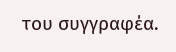του συγγραφέα.